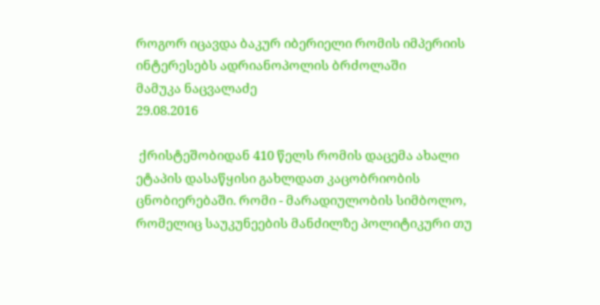როგორ იცავდა ბაკურ იბერიელი რომის იმპერიის ინტერესებს ადრიანოპოლის ბრძოლაში
მამუკა ნაცვალაძე
29.08.2016

 ქრისტეშობიდან 410 წელს რომის დაცემა ახალი ეტაპის დასაწყისი გახლდათ კაცობრიობის ცნობიერებაში. რომი - მარადიულობის სიმბოლო, რომელიც საუკუნეების მანძილზე პოლიტიკური თუ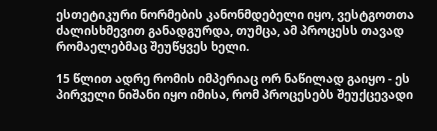ესთეტიკური ნორმების კანონმდებელი იყო, ვესტგოთთა ძალისხმევით განადგურდა, თუმცა, ამ პროცესს თავად რომაელებმაც შეუწყვეს ხელი.

15 წლით ადრე რომის იმპერიაც ორ ნაწილად გაიყო - ეს პირველი ნიშანი იყო იმისა, რომ პროცესებს შეუქცევადი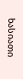ხასიათი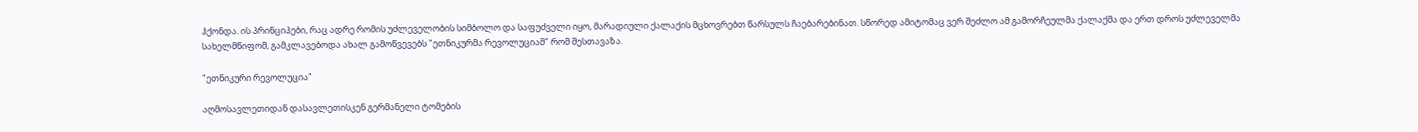ჰქონდა. ის პრინციპები, რაც ადრე რომის უძლეველობის სიმბოლო და საფუძველი იყო, მარადიული ქალაქის მცხოვრებთ წარსულს ჩაებარებინათ. სწორედ ამიტომაც ვერ შეძლო ამ გამორჩეულმა ქალაქმა და ერთ დროს უძლეველმა სახელმწიფომ, გამკლავებოდა ახალ გამოწვევებს "ეთნიკურმა რევოლუციამ" რომ შესთავაზა.

"ეთნიკური რევოლუცია"

აღმოსავლეთიდან დასავლეთისკენ გერმანელი ტომების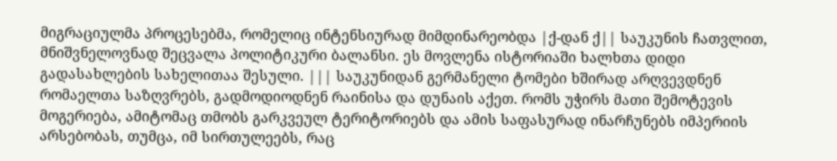მიგრაციულმა პროცესებმა, რომელიც ინტენსიურად მიმდინარეობდა |ქ-დან ქ|| საუკუნის ჩათვლით, მნიშვნელოვნად შეცვალა პოლიტიკური ბალანსი. ეს მოვლენა ისტორიაში ხალხთა დიდი გადასახლების სახელითაა შესული. ||| საუკუნიდან გერმანელი ტომები ხშირად არღვევდნენ რომაელთა საზღვრებს, გადმოდიოდნენ რაინისა და დუნაის აქეთ. რომს უჭირს მათი შემოტევის მოგერიება, ამიტომაც თმობს გარკვეულ ტერიტორიებს და ამის საფასურად ინარჩუნებს იმპერიის არსებობას, თუმცა, იმ სირთულეებს, რაც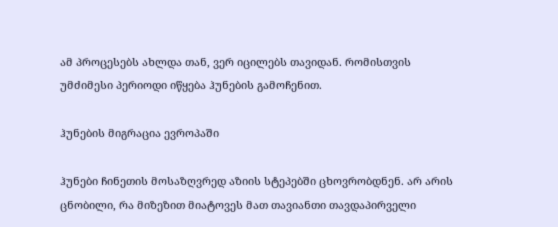ამ პროცესებს ახლდა თან, ვერ იცილებს თავიდან. რომისთვის უმძიმესი პერიოდი იწყება ჰუნების გამოჩენით.

ჰუნების მიგრაცია ევროპაში

ჰუნები ჩინეთის მოსაზღვრედ აზიის სტეპებში ცხოვრობდნენ. არ არის ცნობილი, რა მიზეზით მიატოვეს მათ თავიანთი თავდაპირველი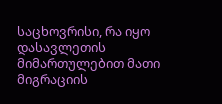საცხოვრისი, რა იყო დასავლეთის მიმართულებით მათი მიგრაციის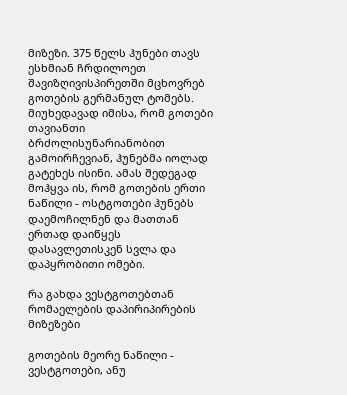მიზეზი. 375 წელს ჰუნები თავს ესხმიან ჩრდილოეთ შავიზღივისპირეთში მცხოვრებ გოთების გერმანულ ტომებს. მიუხედავად იმისა, რომ გოთები თავიანთი ბრძოლისუნარიანობით გამოირჩევიან, ჰუნებმა იოლად გატეხეს ისინი. ამას შედეგად მოჰყვა ის, რომ გოთების ერთი ნაწილი - ოსტგოთები ჰუნებს დაემოჩილნენ და მათთან ერთად დაიწყეს დასავლეთისკენ სვლა და დაპყრობითი ომები.

რა გახდა ვესტგოთებთან რომაელების დაპირიპირების მიზეზები

გოთების მეორე ნაწილი - ვესტგოთები, ანუ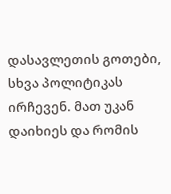დასავლეთის გოთები, სხვა პოლიტიკას ირჩევენ. მათ უკან დაიხიეს და რომის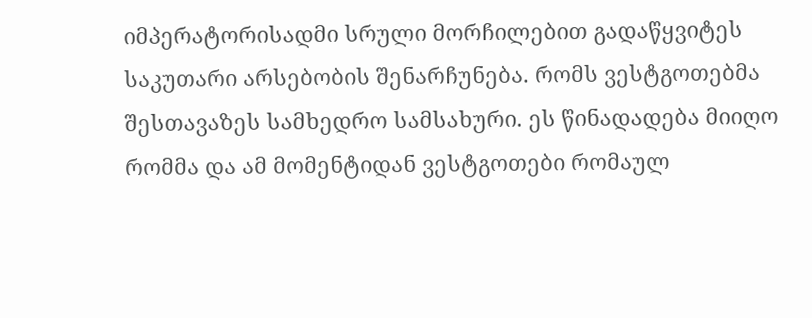იმპერატორისადმი სრული მორჩილებით გადაწყვიტეს საკუთარი არსებობის შენარჩუნება. რომს ვესტგოთებმა შესთავაზეს სამხედრო სამსახური. ეს წინადადება მიიღო რომმა და ამ მომენტიდან ვესტგოთები რომაულ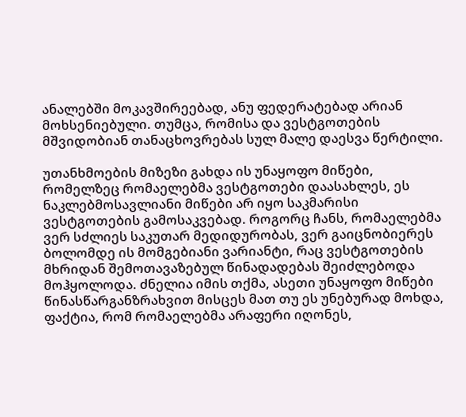ანალებში მოკავშირეებად, ანუ ფედერატებად არიან მოხსენიებული. თუმცა, რომისა და ვესტგოთების მშვიდობიან თანაცხოვრებას სულ მალე დაესვა წერტილი.

უთანხმოების მიზეზი გახდა ის უნაყოფო მიწები, რომელზეც რომაელებმა ვესტგოთები დაასახლეს, ეს ნაკლებმოსავლიანი მიწები არ იყო საკმარისი ვესტგოთების გამოსაკვებად. როგორც ჩანს, რომაელებმა ვერ სძლიეს საკუთარ მედიდურობას, ვერ გაიცნობიერეს ბოლომდე ის მომგებიანი ვარიანტი, რაც ვესტგოთების მხრიდან შემოთავაზებულ წინადადებას შეიძლებოდა მოჰყოლოდა. ძნელია იმის თქმა, ასეთი უნაყოფო მიწები წინასწარგანზრახვით მისცეს მათ თუ ეს უნებურად მოხდა, ფაქტია, რომ რომაელებმა არაფერი იღონეს,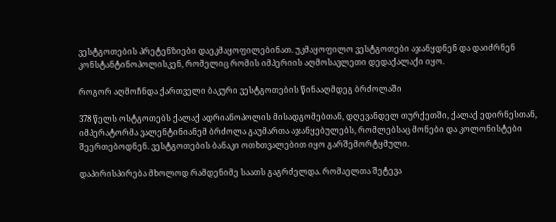ვესტგოთების პრეტენზიები დაეკმაყოფილებინათ. უკმაყოფილო ვესტგოთები აჯანყდნენ და დაიძრნენ კონსტანტინოპოლისკენ, რომელიც რომის იმპერიის აღმოსავლეთი დედაქალაქი იყო.

როგორ აღმოჩნდა ქართველი ბაკური ვესტგოთების წინააღმდეგ ბრძოლაში

378 წელს ოსტგოთებს ქალაქ ადრიანოპოლის მისადგომებთან, დღევანდელ თურქეთში, ქალაქ ედირნესთან, იმპერატორმა ვალენტინიანემ ბრძოლა გაუმართა აჯანყებულებს, რომლებსაც მონები და კოლონისტები შეერთებოდნენ. ვესტგოთების ბანაკი ოთხთვალებით იყო გარშემორტყმული.

დაპირისპირება მხოლოდ რამდენიმე საათს გაგრძელდა. რომაელთა შეტევა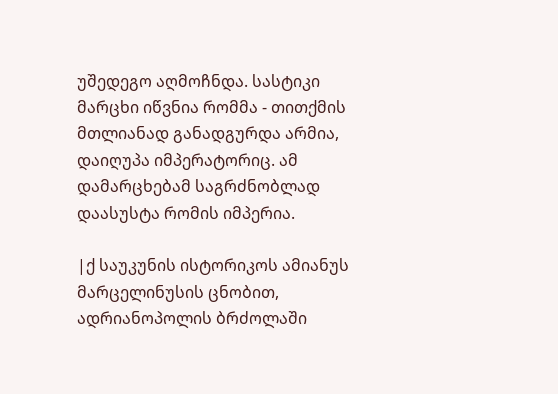უშედეგო აღმოჩნდა. სასტიკი მარცხი იწვნია რომმა - თითქმის მთლიანად განადგურდა არმია, დაიღუპა იმპერატორიც. ამ დამარცხებამ საგრძნობლად დაასუსტა რომის იმპერია.

|ქ საუკუნის ისტორიკოს ამიანუს მარცელინუსის ცნობით, ადრიანოპოლის ბრძოლაში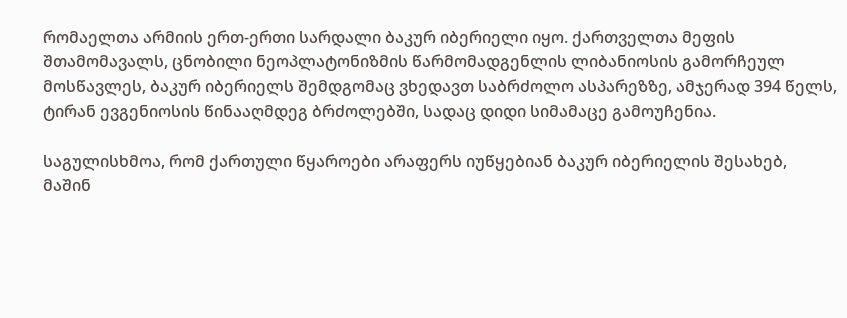რომაელთა არმიის ერთ-ერთი სარდალი ბაკურ იბერიელი იყო. ქართველთა მეფის შთამომავალს, ცნობილი ნეოპლატონიზმის წარმომადგენლის ლიბანიოსის გამორჩეულ მოსწავლეს, ბაკურ იბერიელს შემდგომაც ვხედავთ საბრძოლო ასპარეზზე, ამჯერად 394 წელს, ტირან ევგენიოსის წინააღმდეგ ბრძოლებში, სადაც დიდი სიმამაცე გამოუჩენია.

საგულისხმოა, რომ ქართული წყაროები არაფერს იუწყებიან ბაკურ იბერიელის შესახებ, მაშინ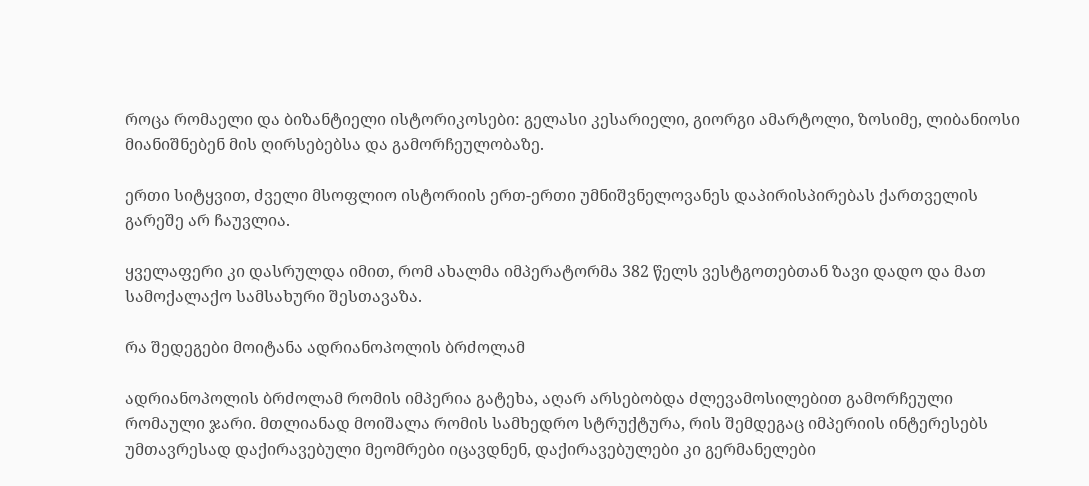როცა რომაელი და ბიზანტიელი ისტორიკოსები: გელასი კესარიელი, გიორგი ამარტოლი, ზოსიმე, ლიბანიოსი მიანიშნებენ მის ღირსებებსა და გამორჩეულობაზე.

ერთი სიტყვით, ძველი მსოფლიო ისტორიის ერთ-ერთი უმნიშვნელოვანეს დაპირისპირებას ქართველის გარეშე არ ჩაუვლია.

ყველაფერი კი დასრულდა იმით, რომ ახალმა იმპერატორმა 382 წელს ვესტგოთებთან ზავი დადო და მათ სამოქალაქო სამსახური შესთავაზა.

რა შედეგები მოიტანა ადრიანოპოლის ბრძოლამ

ადრიანოპოლის ბრძოლამ რომის იმპერია გატეხა, აღარ არსებობდა ძლევამოსილებით გამორჩეული რომაული ჯარი. მთლიანად მოიშალა რომის სამხედრო სტრუქტურა, რის შემდეგაც იმპერიის ინტერესებს უმთავრესად დაქირავებული მეომრები იცავდნენ, დაქირავებულები კი გერმანელები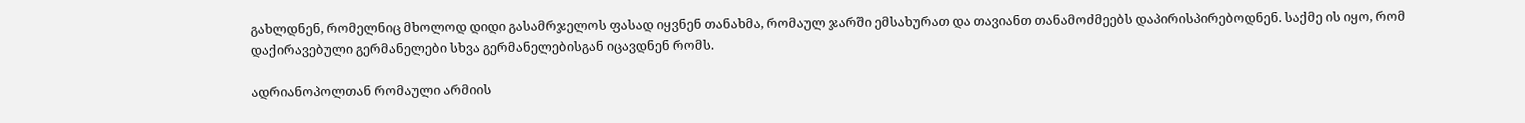გახლდნენ, რომელნიც მხოლოდ დიდი გასამრჯელოს ფასად იყვნენ თანახმა, რომაულ ჯარში ემსახურათ და თავიანთ თანამოძმეებს დაპირისპირებოდნენ. საქმე ის იყო, რომ დაქირავებული გერმანელები სხვა გერმანელებისგან იცავდნენ რომს.

ადრიანოპოლთან რომაული არმიის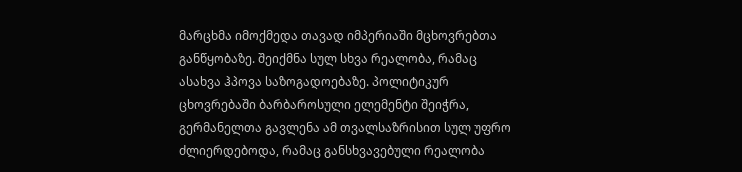მარცხმა იმოქმედა თავად იმპერიაში მცხოვრებთა განწყობაზე. შეიქმნა სულ სხვა რეალობა, რამაც ასახვა ჰპოვა საზოგადოებაზე. პოლიტიკურ ცხოვრებაში ბარბაროსული ელემენტი შეიჭრა, გერმანელთა გავლენა ამ თვალსაზრისით სულ უფრო ძლიერდებოდა, რამაც განსხვავებული რეალობა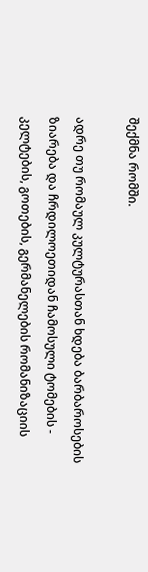შექმნა რომში.

ადრე თუ რომაულ კულტურასთან ხდება ბარბაროსების ზიარება და ჩრდილოეთიდან ჩამოსული ტომების - კელტების, გოთების, გერმანელების რომანიზაციის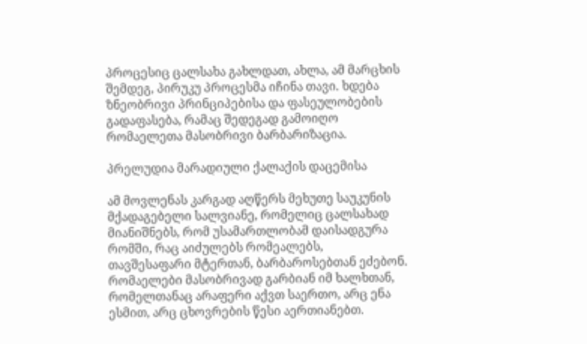პროცესიც ცალსახა გახლდათ, ახლა, ამ მარცხის შემდეგ, პირუკუ პროცესმა იჩინა თავი. ხდება ზნეობრივი პრინციპებისა და ფასეულობების გადაფასება, რამაც შედეგად გამოიღო რომაელეთა მასობრივი ბარბარიზაცია.

პრელუდია მარადიული ქალაქის დაცემისა

ამ მოვლენას კარგად აღწერს მეხუთე საუკუნის მქადაგებელი სალვიანე, რომელიც ცალსახად მიანიშნებს, რომ უსამართლობამ დაისადგურა რომში, რაც აიძულებს რომეალებს, თავშესაფარი მტერთან, ბარბაროსებთან ეძებონ. რომაელები მასობრივად გარბიან იმ ხალხთან, რომელთანაც არაფერი აქვთ საერთო, არც ენა ესმით, არც ცხოვრების წესი აერთიანებთ.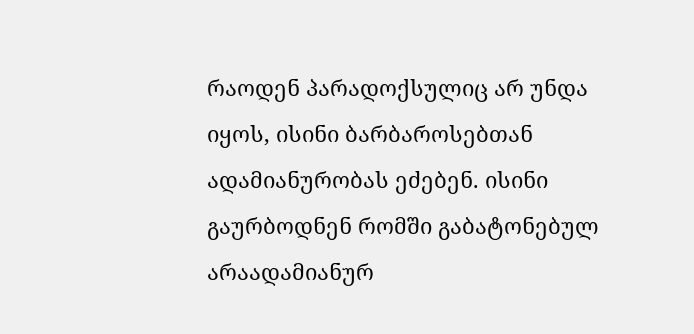რაოდენ პარადოქსულიც არ უნდა იყოს, ისინი ბარბაროსებთან ადამიანურობას ეძებენ. ისინი გაურბოდნენ რომში გაბატონებულ არაადამიანურ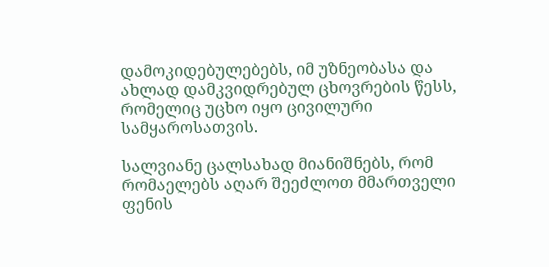დამოკიდებულებებს, იმ უზნეობასა და ახლად დამკვიდრებულ ცხოვრების წესს, რომელიც უცხო იყო ცივილური სამყაროსათვის.

სალვიანე ცალსახად მიანიშნებს, რომ რომაელებს აღარ შეეძლოთ მმართველი ფენის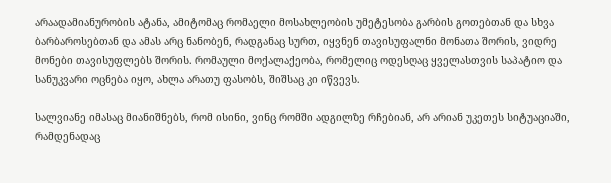არაადამიანურობის ატანა, ამიტომაც რომაელი მოსახლეობის უმეტესობა გარბის გოთებთან და სხვა ბარბაროსებთან და ამას არც ნანობენ, რადგანაც სურთ, იყვნენ თავისუფალნი მონათა შორის, ვიდრე მონები თავისუფლებს შორის. რომაული მოქალაქეობა, რომელიც ოდესღაც ყველასთვის საპატიო და სანუკვარი ოცნება იყო, ახლა არათუ ფასობს, შიშსაც კი იწვევს.

სალვიანე იმასაც მიანიშნებს, რომ ისინი, ვინც რომში ადგილზე რჩებიან, არ არიან უკეთეს სიტუაციაში, რამდენადაც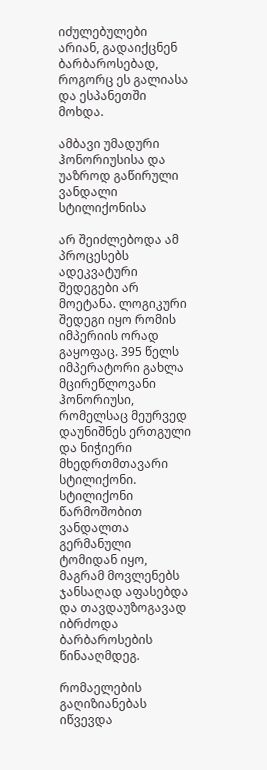იძულებულები არიან, გადაიქცნენ ბარბაროსებად, როგორც ეს გალიასა და ესპანეთში მოხდა.

ამბავი უმადური ჰონორიუსისა და უაზროდ გაწირული ვანდალი სტილიქონისა

არ შეიძლებოდა ამ პროცესებს ადეკვატური შედეგები არ მოეტანა. ლოგიკური შედეგი იყო რომის იმპერიის ორად გაყოფაც. 395 წელს იმპერატორი გახლა მცირეწლოვანი ჰონორიუსი, რომელსაც მეურვედ დაუნიშნეს ერთგული და ნიჭიერი მხედრთმთავარი სტილიქონი. სტილიქონი წარმოშობით ვანდალთა გერმანული ტომიდან იყო, მაგრამ მოვლენებს ჯანსაღად აფასებდა და თავდაუზოგავად იბრძოდა ბარბაროსების წინააღმდეგ.

რომაელების გაღიზიანებას იწვევდა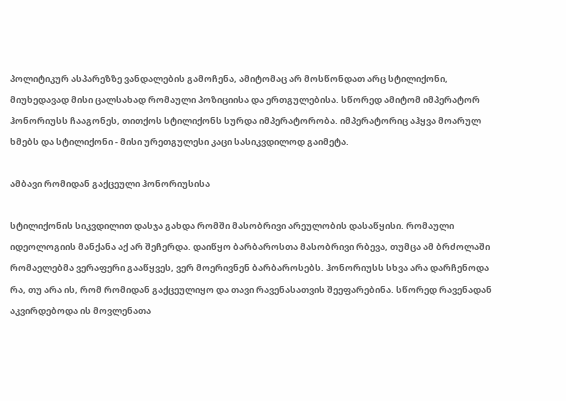პოლიტიკურ ასპარეზზე ვანდალების გამოჩენა, ამიტომაც არ მოსწონდათ არც სტილიქონი, მიუხედავად მისი ცალსახად რომაული პოზიციისა და ერთგულებისა. სწორედ ამიტომ იმპერატორ ჰონორიუსს ჩააგონეს, თითქოს სტილიქონს სურდა იმპერატორობა. იმპერატორიც აჰყვა მოარულ ხმებს და სტილიქონი - მისი ურეთგულესი კაცი სასიკვდილოდ გაიმეტა.

ამბავი რომიდან გაქცეული ჰონორიუსისა

სტილიქონის სიკვდილით დასჯა გახდა რომში მასობრივი არეულობის დასაწყისი. რომაული იდეოლოგიის მანქანა აქ არ შეჩერდა. დაიწყო ბარბაროსთა მასობრივი რბევა, თუმცა ამ ბრძოლაში რომაელებმა ვერაფერი გააწყვეს, ვერ მოერივნენ ბარბაროსებს. ჰონორიუსს სხვა არა დარჩენოდა რა, თუ არა ის, რომ რომიდან გაქცეულიყო და თავი რავენასათვის შეეფარებინა. სწორედ რავენადან აკვირდებოდა ის მოვლენათა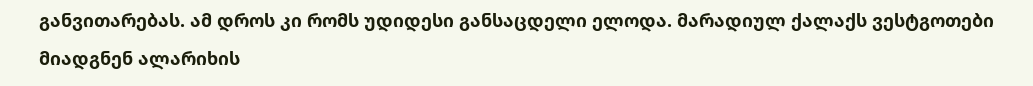განვითარებას. ამ დროს კი რომს უდიდესი განსაცდელი ელოდა. მარადიულ ქალაქს ვესტგოთები მიადგნენ ალარიხის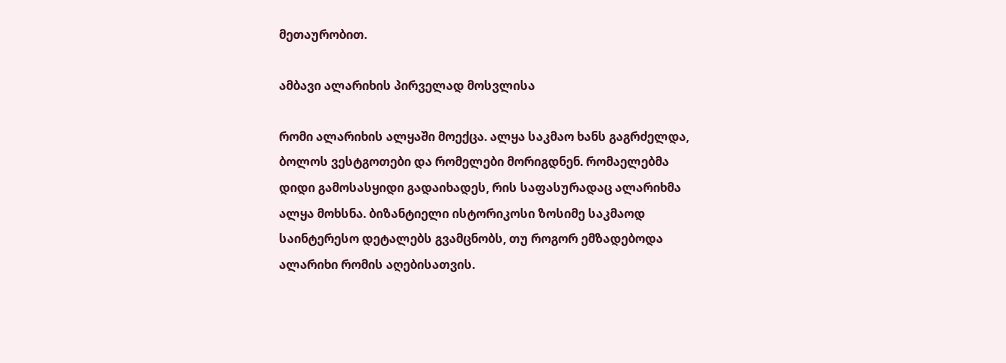მეთაურობით.

ამბავი ალარიხის პირველად მოსვლისა

რომი ალარიხის ალყაში მოექცა. ალყა საკმაო ხანს გაგრძელდა, ბოლოს ვესტგოთები და რომელები მორიგდნენ. რომაელებმა დიდი გამოსასყიდი გადაიხადეს, რის საფასურადაც ალარიხმა ალყა მოხსნა. ბიზანტიელი ისტორიკოსი ზოსიმე საკმაოდ საინტერესო დეტალებს გვამცნობს, თუ როგორ ემზადებოდა ალარიხი რომის აღებისათვის.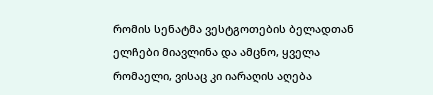რომის სენატმა ვესტგოთების ბელადთან ელჩები მიავლინა და ამცნო, ყველა რომაელი, ვისაც კი იარაღის აღება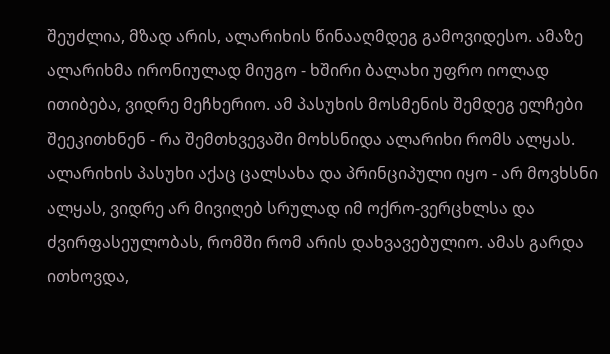შეუძლია, მზად არის, ალარიხის წინააღმდეგ გამოვიდესო. ამაზე ალარიხმა ირონიულად მიუგო - ხშირი ბალახი უფრო იოლად ითიბება, ვიდრე მეჩხერიო. ამ პასუხის მოსმენის შემდეგ ელჩები შეეკითხნენ - რა შემთხვევაში მოხსნიდა ალარიხი რომს ალყას. ალარიხის პასუხი აქაც ცალსახა და პრინციპული იყო - არ მოვხსნი ალყას, ვიდრე არ მივიღებ სრულად იმ ოქრო-ვერცხლსა და ძვირფასეულობას, რომში რომ არის დახვავებულიო. ამას გარდა ითხოვდა,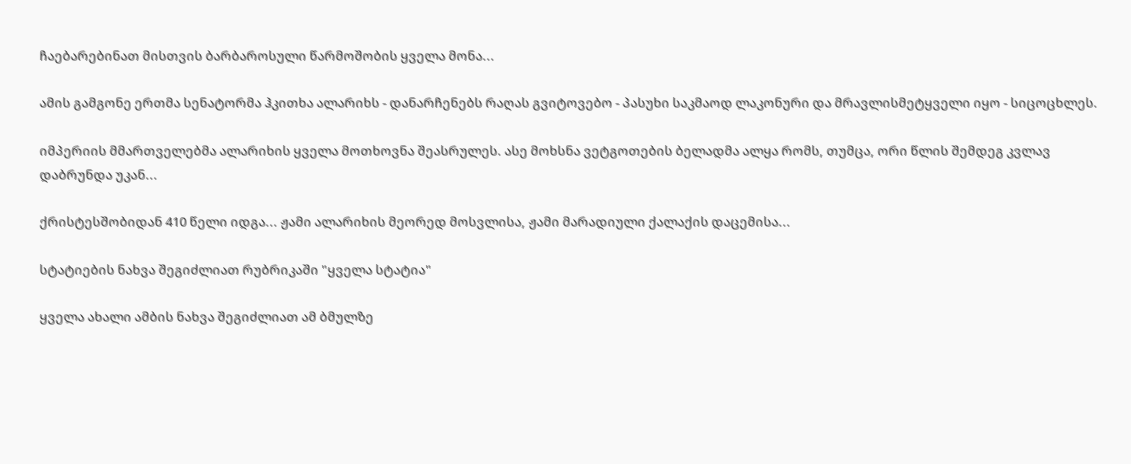ჩაებარებინათ მისთვის ბარბაროსული წარმოშობის ყველა მონა...

ამის გამგონე ერთმა სენატორმა ჰკითხა ალარიხს - დანარჩენებს რაღას გვიტოვებო - პასუხი საკმაოდ ლაკონური და მრავლისმეტყველი იყო - სიცოცხლეს.

იმპერიის მმართველებმა ალარიხის ყველა მოთხოვნა შეასრულეს. ასე მოხსნა ვეტგოთების ბელადმა ალყა რომს, თუმცა, ორი წლის შემდეგ კვლავ დაბრუნდა უკან...

ქრისტესშობიდან 410 წელი იდგა... ჟამი ალარიხის მეორედ მოსვლისა, ჟამი მარადიული ქალაქის დაცემისა...

სტატიების ნახვა შეგიძლიათ რუბრიკაში "ყველა სტატია"

ყველა ახალი ამბის ნახვა შეგიძლიათ ამ ბმულზე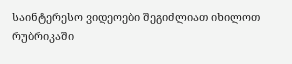საინტერესო ვიდეოები შეგიძლიათ იხილოთ რუბრიკაში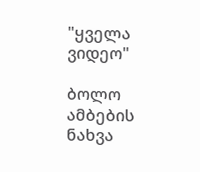"ყველა ვიდეო"

ბოლო ამბების ნახვა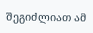შეგიძლიათ ამ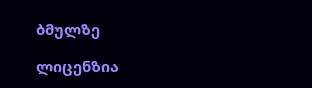ბმულზე

ლიცენზია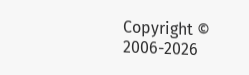Copyright © 2006-2026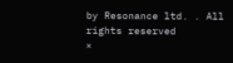by Resonance ltd. . All rights reserved
×